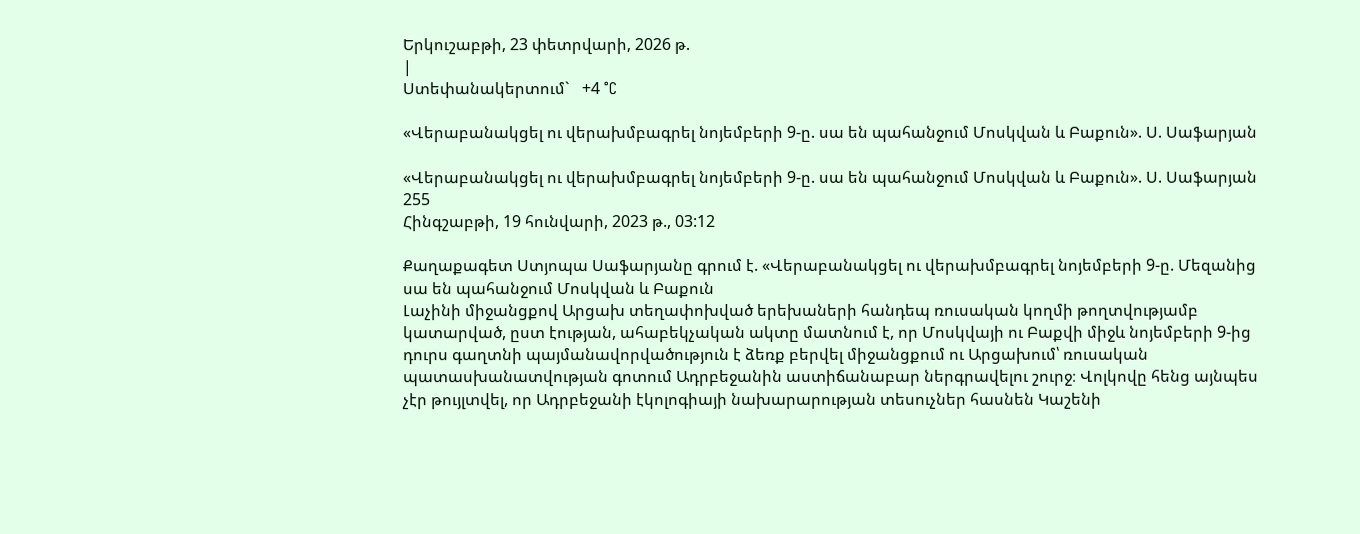Երկուշաբթի, 23 փետրվարի, 2026 թ.
|
Ստեփանակերտում`   +4 °C

«Վերաբանակցել ու վերախմբագրել նոյեմբերի 9-ը. սա են պահանջում Մոսկվան և Բաքուն». Ս. Սաֆարյան

«Վերաբանակցել ու վերախմբագրել նոյեմբերի 9-ը. սա են պահանջում Մոսկվան և Բաքուն». Ս. Սաֆարյան
255
Հինգշաբթի, 19 հունվարի, 2023 թ., 03:12

Քաղաքագետ Ստյոպա Սաֆարյանը գրում է. «Վերաբանակցել ու վերախմբագրել նոյեմբերի 9-ը. Մեզանից սա են պահանջում Մոսկվան և Բաքուն
Լաչինի միջանցքով Արցախ տեղափոխված երեխաների հանդեպ ռուսական կողմի թողտվությամբ կատարված, ըստ էության, ահաբեկչական ակտը մատնում է, որ Մոսկվայի ու Բաքվի միջև նոյեմբերի 9-ից դուրս գաղտնի պայմանավորվածություն է ձեռք բերվել միջանցքում ու Արցախում՝ ռուսական պատասխանատվության գոտում Ադրբեջանին աստիճանաբար ներգրավելու շուրջ։ Վոլկովը հենց այնպես չէր թույլտվել, որ Ադրբեջանի էկոլոգիայի նախարարության տեսուչներ հասնեն Կաշենի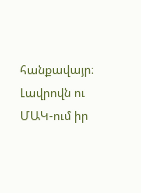հանքավայր։ Լավրովն ու ՄԱԿ-ում իր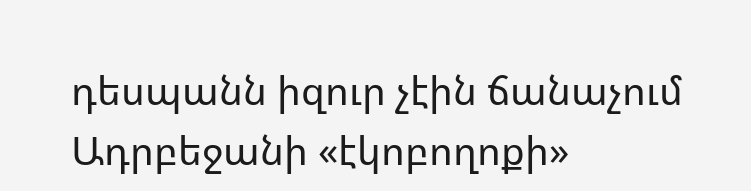դեսպանն իզուր չէին ճանաչում Ադրբեջանի «էկոբողոքի»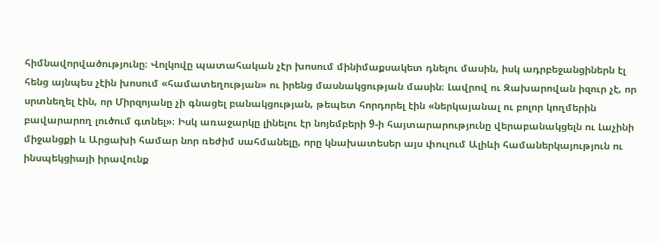հիմնավորվածությունը։ Վոլկովը պատահական չէր խոսում մինիմաքսակետ դնելու մասին, իսկ ադրբեջանցիներն էլ հենց այնպես չէին խոսում «համատեղության» ու իրենց մասնակցության մասին։ Լավրով ու Զախարովան իզուր չէ, որ սրտնեղել էին, որ Միրզոյանը չի գնացել բանակցության, թեպետ հորդորել էին «ներկայանալ ու բոլոր կողմերին բավարարող լուծում գտնել»։ Իսկ առաջարկը լինելու էր նոյեմբերի 9-ի հայտարարությունը վերաբանակցելն ու Լաչինի միջանցքի և Արցախի համար նոր ռեժիմ սահմանելը, որը կնախատեսեր այս փուլում Ալիևի համաներկայություն ու ինսպեկցիայի իրավունք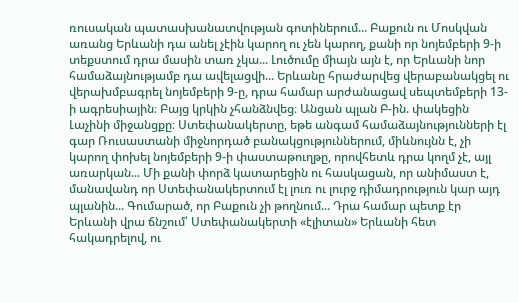ռուսական պատասխանատվության գոտիներում... Բաքուն ու Մոսկվան առանց Երևանի դա անել չէին կարող ու չեն կարող, քանի որ նոյեմբերի 9-ի տեքստում դրա մասին տառ չկա... Լուծումը միայն այն է, որ Երևանի նոր համաձայնությամբ դա ավելացվի... Երևանը հրաժարվեց վերաբանակցել ու վերախմբագրել նոյեմբերի 9-ը, դրա համար արժանացավ սեպտեմբերի 13-ի ագրեսիային։ Բայց կրկին չհանձնվեց։ Անցան պլան Բ-ին. փակեցին Լաչինի միջանցքը։ Ստեփանակերտը, եթե անգամ համաձայնությունների էլ գար Ռուսաստանի միջնորդած բանակցություններում, միևնույնն է, չի կարող փոխել նոյեմբերի 9-ի փաստաթուղթը, որովհետև դրա կողմ չէ, այլ առարկան... Մի քանի փորձ կատարեցին ու հասկացան, որ անիմաստ է, մանավանդ որ Ստեփանակերտում էլ լուռ ու լուրջ դիմադրություն կար այդ պլանին... Գումարած, որ Բաքուն չի թողնում... Դրա համար պետք էր Երևանի վրա ճնշում՝ Ստեփանակերտի «էլիտան» Երևանի հետ հակադրելով, ու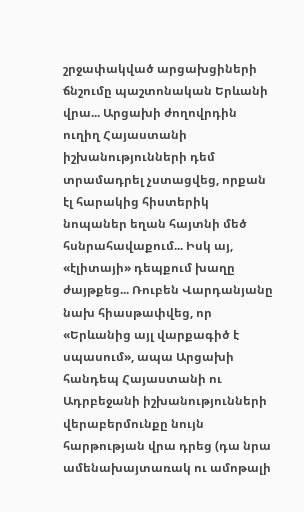շրջափակված արցախցիների ճնշումը պաշտոնական Երևանի վրա... Արցախի ժողովրդին ուղիղ Հայաստանի իշխանությունների դեմ տրամադրել չստացվեց, որքան էլ հարակից հիստերիկ նոպաներ եղան հայտնի մեծ հսնրահավաքում... Իսկ այ, «էլիտայի» դեպքում խաղը ժայթքեց... Ռուբեն Վարդանյանը նախ հիասթափվեց, որ «Երևանից այլ վարքագիծ է սպասում», ապա Արցախի հանդեպ Հայաստանի ու Ադրբեջանի իշխանությունների վերաբերմունքը նույն հարթության վրա դրեց (դա նրա ամենախայտառակ ու ամոթալի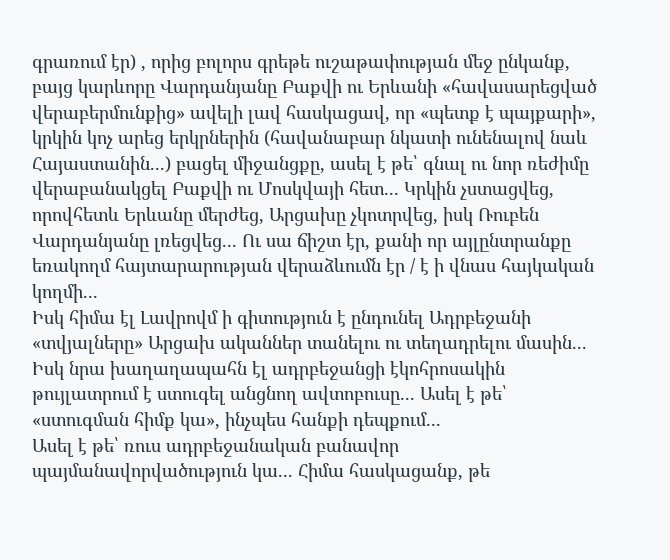գրառում էր) , որից բոլորս գրեթե ուշաթափության մեջ ընկանք, բայց կարևորը Վարդանյանը Բաքվի ու Երևանի «հավասարեցված վերաբերմունքից» ավելի լավ հասկացավ, որ «պետք է պայքարի», կրկին կոչ արեց երկրներին (հավանաբար նկատի ունենալով նաև Հայաստանին...) բացել միջանցքը, ասել է թե՝ գնալ ու նոր ռեժիմը վերաբանակցել Բաքվի ու Մոսկվայի հետ... Կրկին չստացվեց, որովհետև Երևանը մերժեց, Արցախը չկոտրվեց, իսկ Ռուբեն Վարդանյանը լռեցվեց... Ու սա ճիշտ էր, քանի որ այլընտրանքը եռակողմ հայտարարության վերաձևումն էր / է ի վնաս հայկական կողմի...
Իսկ հիմա էլ Լավրովմ ի գիտություն է ընդունել Ադրբեջանի «տվյալները» Արցախ ականներ տանելու ու տեղադրելու մասին... Իսկ նրա խաղաղապահն էլ ադրբեջանցի էկոհրոսակին թույլատրում է ստուգել անցնող ավտոբուսը... Ասել է թե՝ «ստուգման հիմք կա», ինչպես հանքի դեպքում...
Ասել է թե՝ ռուս ադրբեջանական բանավոր պայմանավորվածություն կա... Հիմա հասկացանք, թե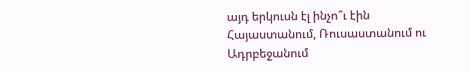այդ երկուսն էլ ինչո՞ւ էին Հայաստանում, Ռուսաստանում ու Ադրբեջանում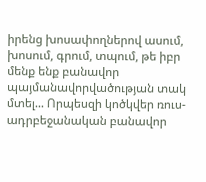իրենց խոսափողներով ասում, խոսում, գրում, տպում, թե իբր մենք ենք բանավոր պայմանավորվածության տակ մտել... Որպեսզի կոծկվեր ռուս- ադրբեջանական բանավոր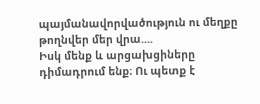պայմանավորվածություն ու մեղքը թողնվեր մեր վրա....
Իսկ մենք և արցախցիները դիմադրում ենք։ Ու պետք է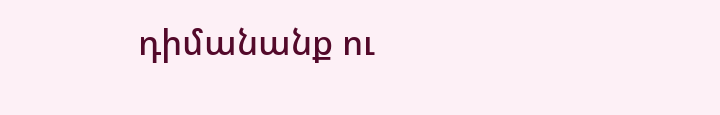դիմանանք ու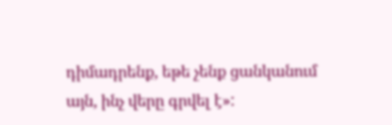դիմադրենք, եթե չենք ցանկանում այն, ինչ վերը գրվել է»: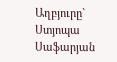Աղբյուրը`   Ստյոպա Սաֆարյան